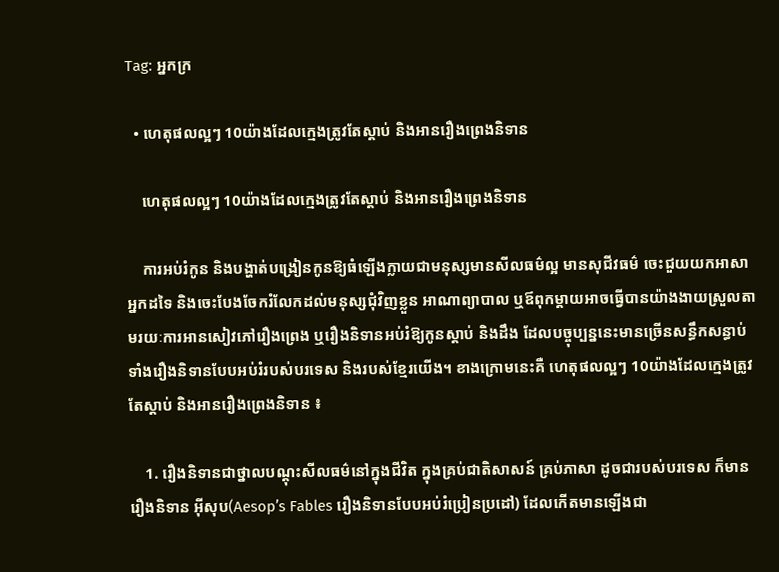Tag: អ្នកក្រ

  • ហេតុផលល្អៗ 10យ៉ាងដែលក្មេងត្រូវតែស្តាប់ និងអានរឿងព្រេងនិទាន

    ហេតុផលល្អៗ 10យ៉ាងដែលក្មេងត្រូវតែស្តាប់ និងអានរឿងព្រេងនិទាន

    ការអប់រំកូន និងបង្ហាត់បង្រៀនកូនឱ្យធំឡើងក្លាយជាមនុស្សមានសីលធម៌ល្អ មានសុជីវធម៌ ចេះជួយយកអាសាអ្នកដទៃ និងចេះបែងចែករំលែកដល់មនុស្សជុំវិញខ្លួន អាណាព្យាបាល ឬឪពុកម្ដាយអាចធ្វើបានយ៉ាងងាយស្រួលតាមរយៈការអានសៀវភៅរឿងព្រេង ឬរឿងនិទានអប់រំឱ្យកូនស្ដាប់ និងដឹង ដែលបច្ចុប្បន្ននេះមានច្រើនសន្ធឹកសន្ធាប់ទាំងរឿងនិទានបែបអប់រំរបស់បរទេស និងរបស់ខ្មែរយើង។ ខាងក្រោមនេះគឺ ហេតុផលល្អៗ 10យ៉ាងដែលក្មេងត្រូវតែស្តាប់ និងអានរឿងព្រេងនិទាន ៖

    1. រឿងនិទានជាថ្នាលបណ្តុះសីលធម៌នៅក្នុងជីវិត ក្នុងគ្រប់ជាតិសាសន៍ គ្រប់ភាសា ដូចជារបស់បរទេស ក៏មានរឿងនិទាន អ៊ីសុប(Aesop’s Fables រឿងនិទានបែបអប់រំប្រៀនប្រដៅ) ដែលកើតមានឡើងជា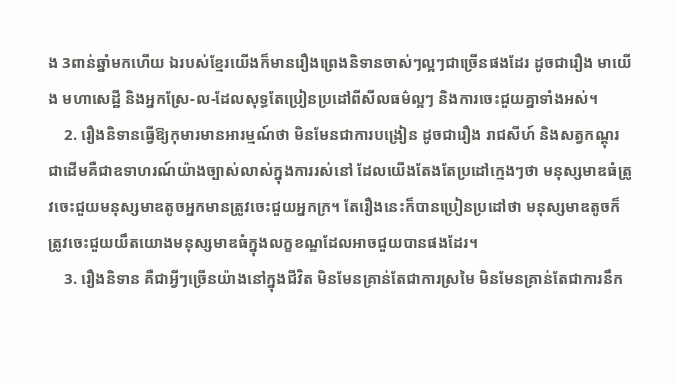ង 3ពាន់ឆ្នាំមកហើយ ឯរបស់ខ្មែរយើងក៏មានរឿងព្រេងនិទានចាស់ៗល្អៗជាច្រើនផងដែរ ដូចជារឿង មាយើង មហាសេដ្ឋី និងអ្នកស្រែ-ល-ដែលសុទ្ធតែប្រៀនប្រដៅពីសីលធម៌ល្អៗ និងការចេះជួយគ្នាទាំងអស់។
    2. រឿងនិទានធ្វើឱ្យកុមារមានអារម្មណ៍ថា មិនមែនជាការបង្រៀន ដូចជារឿង រាជសីហ៍ និងសត្វកណ្តុរ ជាដើមគឺជាឧទាហរណ៍យ៉ាងច្បាស់លាស់ក្នុងការរស់នៅ ដែលយើងតែងតែប្រដៅក្មេងៗថា មនុស្សមាឌធំត្រូវចេះជួយមនុស្សមាឌតូចអ្នកមានត្រូវចេះជួយអ្នកក្រ។ តែរឿងនេះក៏បានប្រៀនប្រដៅថា មនុស្សមាឌតូចក៏ត្រូវចេះជួយយឹតយោងមនុស្សមាឌធំក្នុងលក្ខខណ្ឌដែលអាចជួយបានផងដែរ។
    3. រឿងនិទាន គឺជាអ្វីៗច្រើនយ៉ាងនៅក្នុងជីវិត មិនមែនគ្រាន់តែជាការស្រមៃ មិនមែនគ្រាន់តែជាការនឹក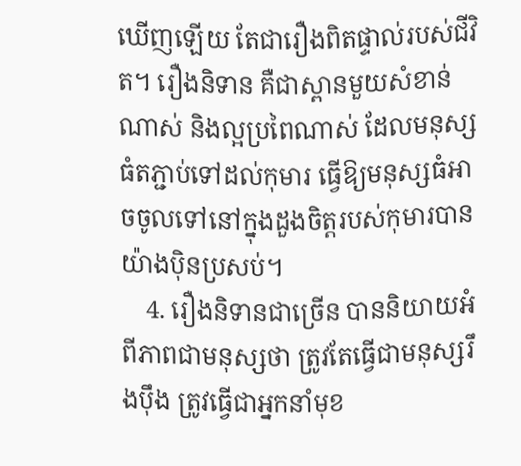ឃើញឡើយ តែជារឿងពិតផ្ទាល់របស់ជីវិត។ រឿងនិទាន គឺជាស្ពានមួយសំខាន់ណាស់ និងល្អប្រពៃណាស់ ដែលមនុស្សធំតភ្ជាប់ទៅដល់កុមារ ធ្វើឱ្យមនុស្សធំអាចចូលទៅនៅក្នុងដួងចិត្តរបស់កុមារបានយ៉ាងប៉ិនប្រសប់។
    4. រឿងនិទានជាច្រើន បាននិយាយអំពីភាពជាមនុស្សថា ត្រូវតែធ្វើជាមនុស្សរឹងប៉ឹង ត្រូវធ្វើជាអ្នកនាំមុខ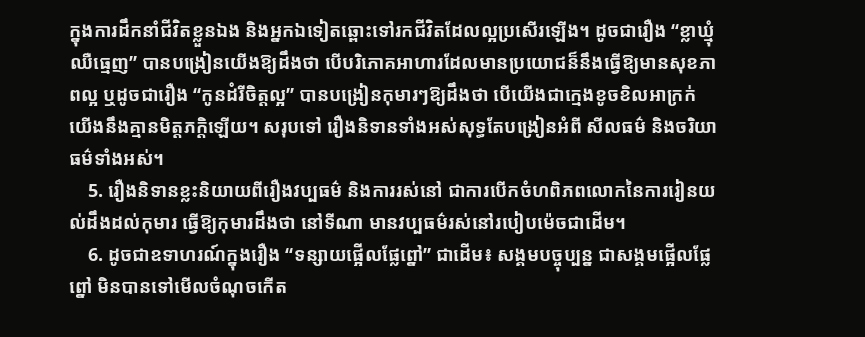ក្នុងការដឹកនាំជីវិតខ្លួនឯង និងអ្នកឯទៀតឆ្ពោះទៅរកជីវិតដែលល្អប្រសើរឡើង។ ដូចជារឿង “ខ្លាឃ្មុំឈឺធ្មេញ” បានបង្រៀនយើងឱ្យដឹងថា បើបរិភោគអាហារដែលមានប្រយោជន៏នឹងធ្វើឱ្យមានសុខភាពល្អ ឬដូចជារឿង “កូនដំរីចិត្តល្អ” បានបង្រៀនកុមារៗឱ្យដឹងថា បើយើងជាក្មេងខូចខិលអាក្រក់ យើងនឹងគ្មានមិត្តភក្តិឡើយ។ សរុបទៅ រឿងនិទានទាំងអស់សុទ្ធតែបង្រៀនអំពី សីលធម៌ និងចរិយាធម៌ទាំងអស់។
    5. រឿងនិទានខ្លះនិយាយពីរឿងវប្បធម៌ និងការរស់នៅ ជាការបើកចំហពិភពលោកនៃការរៀនយល់ដឹងដល់កុមារ ធ្វើឱ្យកុមារដឹងថា នៅទីណា មានវប្បធម៌រស់នៅរបៀបម៉េចជាដើម។
    6. ដូចជាឧទាហរណ៍ក្នុងរឿង “ទន្សាយផ្អើលផ្លែព្នៅ” ជាដើម៖ សង្គមបច្ចុប្បន្ន ជាសង្គមផ្អើលផ្លែព្នៅ មិនបានទៅមើលចំណុចកើត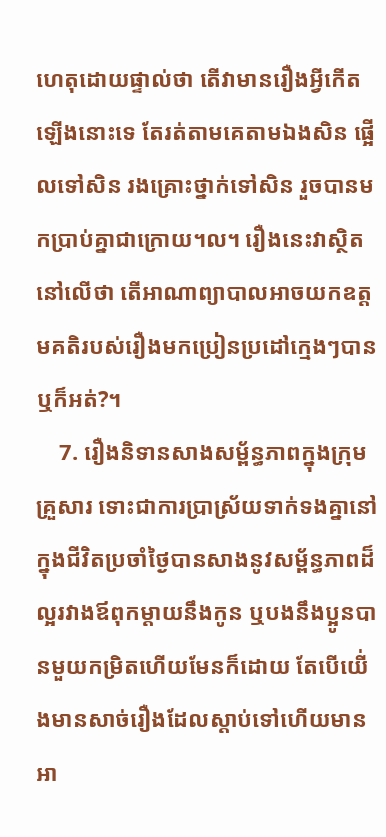ហេតុដោយផ្ទាល់ថា តើវាមានរឿងអ្វីកើតឡើងនោះទេ តែរត់តាមគេតាមឯងសិន ផ្អើលទៅសិន រងគ្រោះថ្នាក់ទៅសិន រួចបានមកប្រាប់គ្នាជាក្រោយ។ល។ រឿងនេះវាស្ថិតនៅលើថា តើអាណាព្យាបាលអាចយកឧត្តមគតិរបស់រឿងមកប្រៀនប្រដៅក្មេងៗបានឬក៏អត់?។
    7. រឿងនិទានសាងសម្ព័ន្ធភាពក្នុងក្រុមគ្រួសារ ទោះជាការប្រាស្រ័យទាក់ទងគ្នានៅក្នុងជីវិតប្រចាំថ្ងៃបានសាងនូវសម្ព័ន្ធភាពដ៏ល្អរវាងឪពុកម្ដាយនឹងកូន ឬបងនឹងប្អូនបានមួយកម្រិតហើយមែនក៏ដោយ តែបើយើ់ងមានសាច់រឿងដែលស្តាប់ទៅហើយមានអា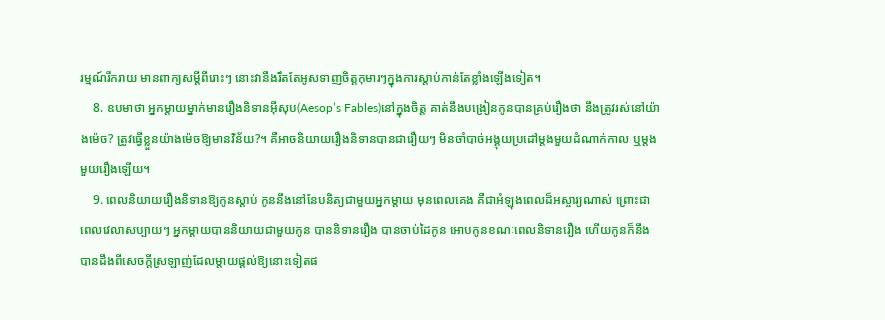រម្មណ៍រីករាយ មានពាក្យសម្ដីពីរោះៗ នោះវានឹងរឹតតែអូសទាញចិត្តកុមារៗក្នុងការស្តាប់កាន់តែខ្លាំងឡើងទៀត។
    8. ឧបមាថា អ្នកម្តាយម្នាក់មានរឿងនិទានអ៊ីសុប(Aesop’s Fables)នៅក្នុងចិត្ត គាត់នឹងបង្រៀនកូនបានគ្រប់រឿងថា នឹងត្រូវរស់នៅយ៉ាងម៉េច? ត្រូវធ្វើខ្លួនយ៉ាងម៉េចឱ្យមានវិន័យ?។ គឺអាចនិយាយរឿងនិទានបានជារឿយៗ មិនចាំបាច់អង្គុយប្រដៅម្តងមួយដំណាក់កាល ឬម្ដងមួយរឿងឡើយ។
    9. ពេលនិយាយរឿងនិទានឱ្យកូនស្ដាប់ កូននឹងនៅនែបនិត្យជាមួយអ្នកម្តាយ មុនពេលគេង គឺជាអំឡុងពេលដ៏អស្ចារ្យណាស់ ព្រោះជាពេលវេលាសប្បាយៗ អ្នកម្តាយបាននិយាយជាមួយកូន បាននិទានរឿង បានចាប់ដៃកូន អោបកូនខណៈពេលនិទានរឿង ហើយកូនក៏នឹងបានដឹងពីសេចក្តីស្រឡាញ់ដែលម្តាយផ្តល់ឱ្យនោះទៀតផ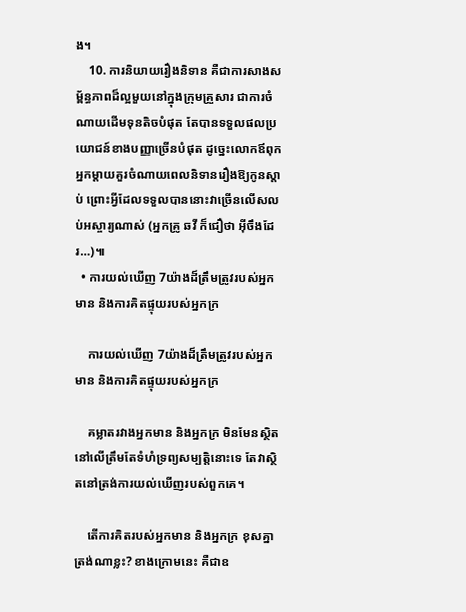ង។
    10. ការនិយាយរឿងនិទាន គឺជាការសាងសម្ព័ន្ធភាពដ៏ល្អមួយនៅក្នុងក្រុមគ្រួសារ ជាការចំណាយដើមទុនតិចបំផុត តែបានទទួលផលប្រយោជន៍ខាងបញ្ញាច្រើនបំផុត ដូច្នេះលោកឪពុក អ្នកម្តាយគួរចំណាយពេលនិទានរឿងឱ្យកូនស្តាប់ ព្រោះអ្វីដែលទទួលបាននោះវាច្រើនលើសលប់អស្ចារ្យណាស់ (អ្នកគ្រូ ឆវី ក៏ជឿថា អ៊ីចឹងដែរ…)៕
  • ការយល់ឃើញ 7យ៉ាងដ៏ត្រឹមត្រូវរបស់អ្នកមាន និងការគិតផ្ទុយរបស់អ្នកក្រ

    ការយល់ឃើញ 7យ៉ាងដ៏ត្រឹមត្រូវរបស់អ្នកមាន និងការគិតផ្ទុយរបស់អ្នកក្រ

    គម្លាតរវាងអ្នកមាន និងអ្នកក្រ មិនមែនស្ថិតនៅលើត្រឹមតែទំហំទ្រព្យសម្បត្តិនោះទេ តែវាស្ថិតនៅត្រង់ការយល់ឃើញរបស់ពួកគេ។

    តើការគិតរបស់អ្នកមាន និងអ្នកក្រ ខុសគ្នាត្រង់ណាខ្លះ? ខាងក្រោមនេះ គឺជាឧ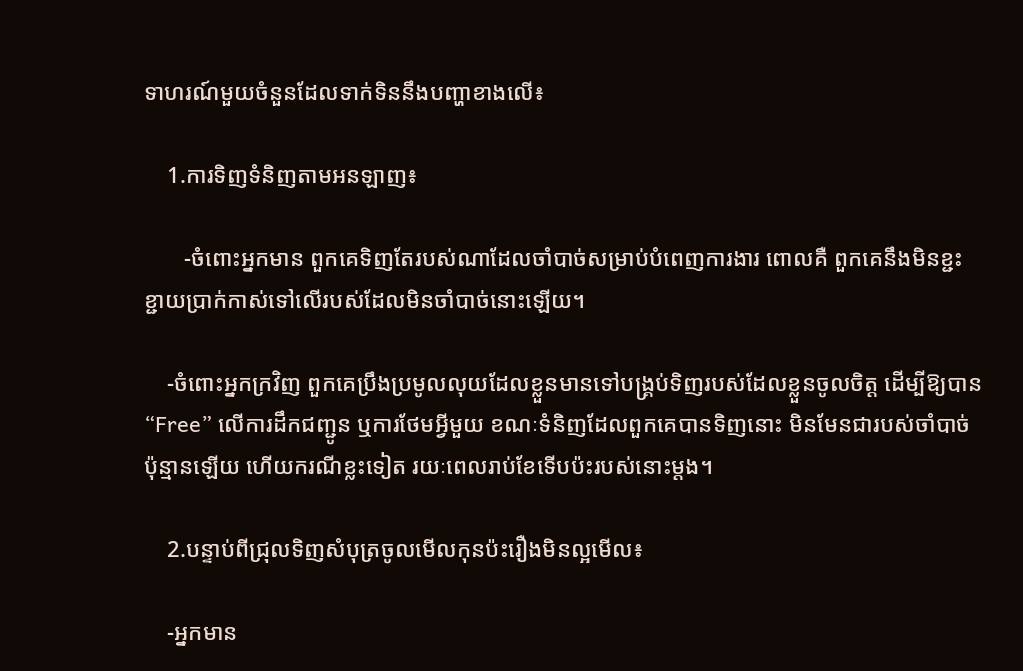ទាហរណ៍មួយចំនួនដែលទាក់ទិននឹងបញ្ហាខាងលើ៖

    1.ការទិញទំនិញតាមអនឡាញ៖

       -ចំពោះអ្នកមាន ពួកគេទិញតែរបស់ណាដែលចាំបាច់សម្រាប់បំពេញការងារ ពោលគឺ ពួកគេនឹងមិនខ្ជះខ្ជាយប្រាក់កាស់ទៅលើរបស់ដែលមិនចាំបាច់នោះឡើយ។

    -ចំពោះអ្នកក្រវិញ ពួកគេប្រឹងប្រមូលលុយដែលខ្លួនមានទៅបង្គ្រប់ទិញរបស់ដែលខ្លួនចូលចិត្ត ដើម្បីឱ្យបាន “Free” លើការដឹកជញ្ជូន ឬការថែមអ្វីមួយ ខណៈទំនិញដែលពួកគេបានទិញនោះ មិនមែនជារបស់ចាំបាច់ប៉ុន្មានឡើយ ហើយករណីខ្លះទៀត រយៈពេលរាប់ខែទើបប៉ះរបស់នោះម្ដង។

    2.បន្ទាប់ពីជ្រុលទិញសំបុត្រចូលមើលកុនប៉ះរឿងមិនល្អមើល៖

    -អ្នកមាន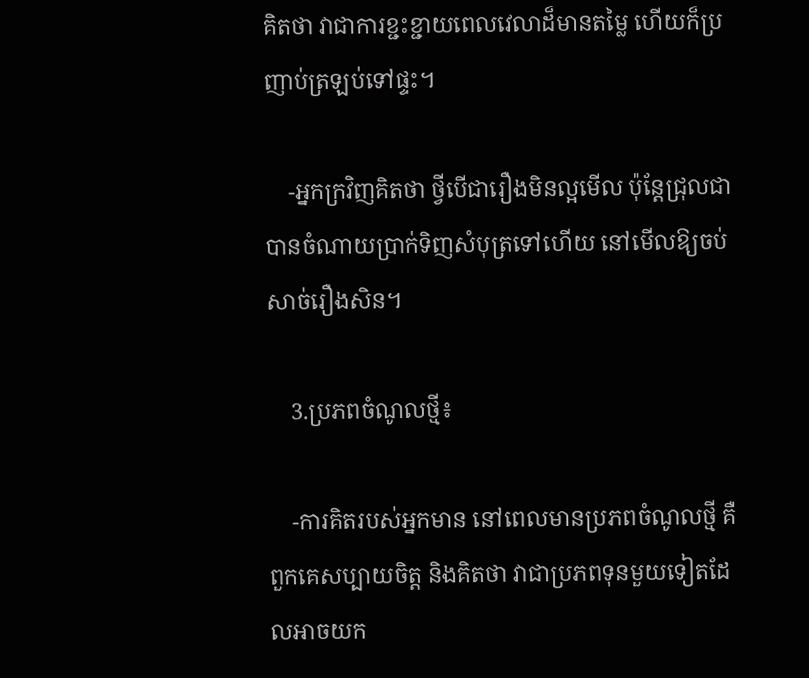គិតថា វាជាការខ្ជះខ្ជាយពេលវេលាដ៏មានតម្លៃ ហើយក៏ប្រញាប់ត្រឡប់ទៅផ្ទះ។

    -អ្នកក្រវិញគិតថា ថ្វីបើជារឿងមិនល្អមើល ប៉ុន្តែជ្រុលជាបានចំណាយប្រាក់ទិញសំបុត្រទៅហើយ នៅមើលឱ្យចប់សាច់រឿងសិន។

    3.ប្រភពចំណូលថ្មី៖

    -ការគិតរបស់អ្នកមាន នៅពេលមានប្រភពចំណូលថ្មី គឺពួកគេសប្បាយចិត្ត និងគិតថា វាជាប្រភពទុនមួយទៀតដែលអាចយក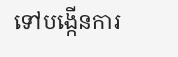ទៅបង្កើនការ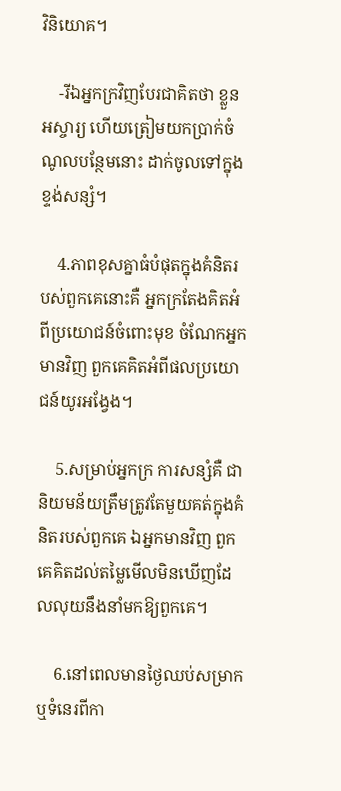វិនិយោគ។

    -រីឯអ្នកក្រវិញបែរជាគិតថា ខ្លួនអស្ចារ្យ ហើយត្រៀមយកប្រាក់ចំណូលបន្ថែមនោះ ដាក់ចូលទៅក្នុងខ្ទង់សន្សំ។

    4.ភាពខុសគ្នាធំបំផុតក្នុងគំនិតរបស់ពួកគេនោះគឺ អ្នកក្រតែងគិតអំពីប្រយោជន៍ចំពោះមុខ ចំណែកអ្នកមានវិញ ពួកគេគិតអំពីផលប្រយោជន៍យូរអង្វែង។

    5.សម្រាប់អ្នកក្រ ការសន្សំគឺ ជានិយមន័យត្រឹមត្រូវតែមួយគត់ក្នុងគំនិតរបស់ពួកគេ ឯអ្នកមានវិញ ពួកគេគិតដល់តម្លៃមើលមិនឃើញដែលលុយនឹងនាំមកឱ្យពួកគេ។

    6.នៅពេលមានថ្ងៃឈប់សម្រាក ឬទំនេរពីកា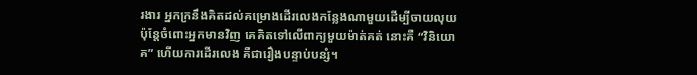រងារ អ្នកក្រនឹងគិតដល់គម្រោងដើរលេងកន្លែងណាមួយដើម្បីចាយលុយ ប៉ុន្តែចំពោះអ្នកមានវិញ គេគិតទៅលើពាក្យមួយម៉ាត់គត់ នោះគឺ “វិនិយោគ” ហើយការដើរលេង គឺជារឿងបន្ទាប់បន្សំ។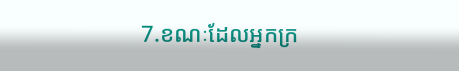7.ខណៈដែលអ្នកក្រ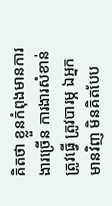គិតថា ខ្លួនកំពុងមានការងារច្រើន ការងារសំខាន់ត្រូវធ្វើ ត្រូវបារម្ភ ឯអ្នកមានវិញ មិនគិតបែប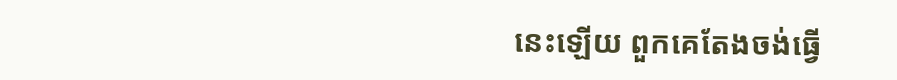នេះឡើយ ពួកគេតែងចង់ធ្វើ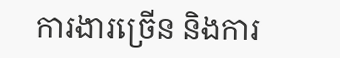ការងារច្រើន និងការ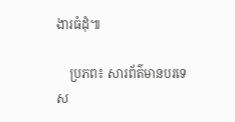ងារធំដុំ៕

    ប្រភព៖ សារព័ត៌មានបរទេស